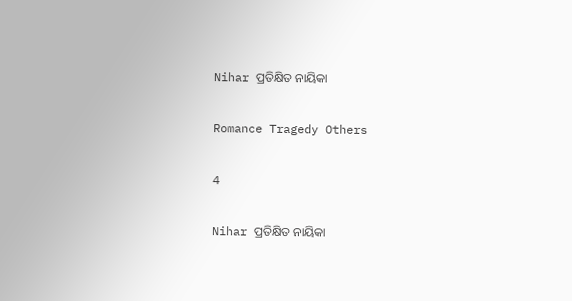Nihar ପ୍ରତିକ୍ଷିତ ନାୟିକା

Romance Tragedy Others

4

Nihar ପ୍ରତିକ୍ଷିତ ନାୟିକା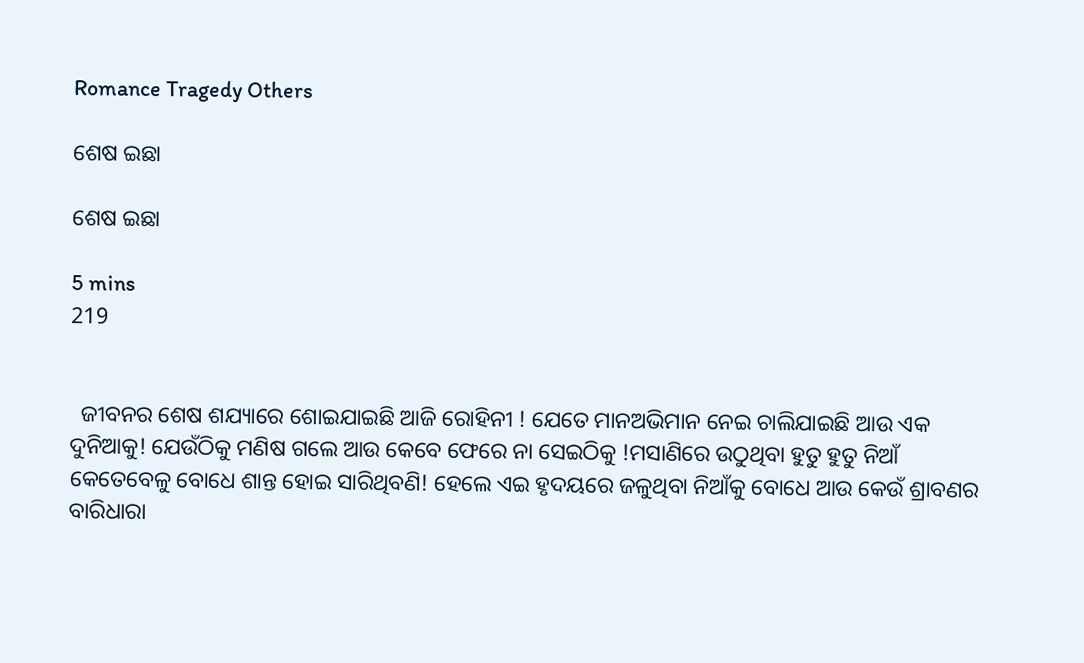Romance Tragedy Others

ଶେଷ ଇଛା

ଶେଷ ଇଛା

5 mins
219


  ଜୀବନର ଶେଷ ଶଯ୍ୟାରେ ଶୋଇଯାଇଛି ଆଜି ରୋହିନୀ ! ଯେତେ ମାନଅଭିମାନ ନେଇ ଚାଲିଯାଇଛି ଆଉ ଏକ ଦୁନିଆକୁ! ଯେଉଁଠିକୁ ମଣିଷ ଗଲେ ଆଉ କେବେ ଫେରେ ନା ସେଇଠିକୁ !ମସାଣିରେ ଉଠୁଥିବା ହୁତୁ ହୁତୁ ନିଆଁ କେତେବେଳୁ ବୋଧେ ଶାନ୍ତ ହୋଇ ସାରିଥିବଣି! ହେଲେ ଏଇ ହୃଦୟରେ ଜଳୁଥିବା ନିଆଁକୁ ବୋଧେ ଆଉ କେଉଁ ଶ୍ରାବଣର ବାରିଧାରା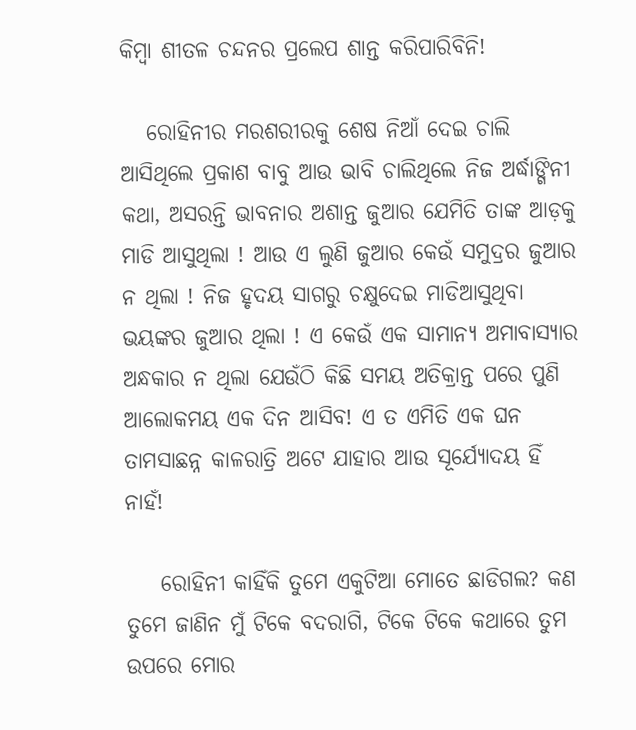କିମ୍ବା ଶୀତଳ ଚନ୍ଦନର ପ୍ରଲେପ ଶାନ୍ତ କରିପାରିବିନି!

   ରୋହିନୀର ମରଶରୀରକୁ ଶେଷ ନିଆଁ ଦେଇ ଚାଲି ଆସିଥିଲେ ପ୍ରକାଶ ବାବୁ ଆଉ ଭାବି ଚାଲିଥିଲେ ନିଜ ଅର୍ଦ୍ଧାଙ୍ଗିନୀ କଥା, ଅସରନ୍ତି ଭାବନାର ଅଶାନ୍ତ ଜୁଆର ଯେମିତି ତାଙ୍କ ଆଡ଼କୁ ମାଡି ଆସୁଥିଲା ! ଆଉ ଏ ଲୁଣି ଜୁଆର କେଉଁ ସମୁଦ୍ରର ଜୁଆର ନ ଥିଲା ! ନିଜ ହୃଦୟ ସାଗରୁ ଚକ୍ଷୁଦେଇ ମାଡିଆସୁଥିବା ଭୟଙ୍କର ଜୁଆର ଥିଲା ! ଏ କେଉଁ ଏକ ସାମାନ୍ୟ ଅମାବାସ୍ୟାର ଅନ୍ଧକାର ନ ଥିଲା ଯେଉଁଠି କିଛି ସମୟ ଅତିକ୍ରାନ୍ତ ପରେ ପୁଣି ଆଲୋକମୟ ଏକ ଦିନ ଆସିବ! ଏ ତ ଏମିତି ଏକ ଘନ ତାମସାଛନ୍ନ କାଳରାତ୍ରି ଅଟେ ଯାହାର ଆଉ ସୂର୍ଯ୍ୟୋଦୟ ହିଁ ନାହଁ!

    ରୋହିନୀ କାହିଁକି ତୁମେ ଏକୁଟିଆ ମୋତେ ଛାଡିଗଲ? କଣ ତୁମେ ଜାଣିନ ମୁଁ ଟିକେ ବଦରାଗି, ଟିକେ ଟିକେ କଥାରେ ତୁମ ଉପରେ ମୋର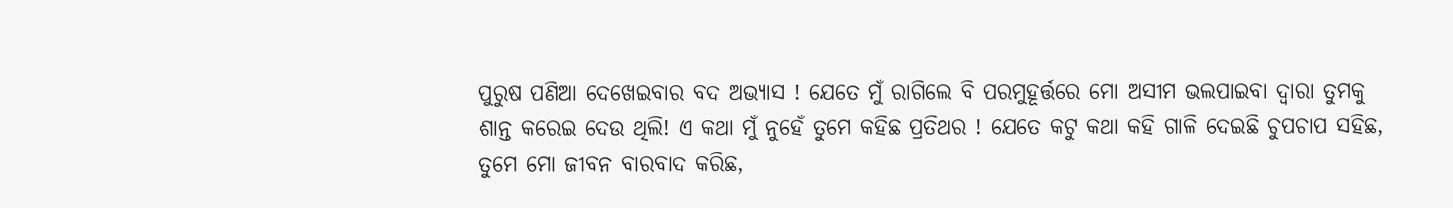ପୁରୁଷ ପଣିଆ ଦେଖେଇବାର ବଦ ଅଭ୍ୟାସ ! ଯେତେ ମୁଁ ରାଗିଲେ ବି ପରମୁହୂର୍ତ୍ତରେ ମୋ ଅସୀମ ଭଲପାଇବା ଦ୍ୱାରା ତୁମକୁ ଶାନ୍ତ କରେଇ ଦେଉ ଥିଲି! ଏ କଥା ମୁଁ ନୁହେଁ ତୁମେ କହିଛ ପ୍ରତିଥର ! ଯେତେ କଟୁ କଥା କହି ଗାଳି ଦେଇଛି ଚୁପଚାପ ସହିଛ, ତୁମେ ମୋ ଜୀବନ ବାରବାଦ କରିଛ,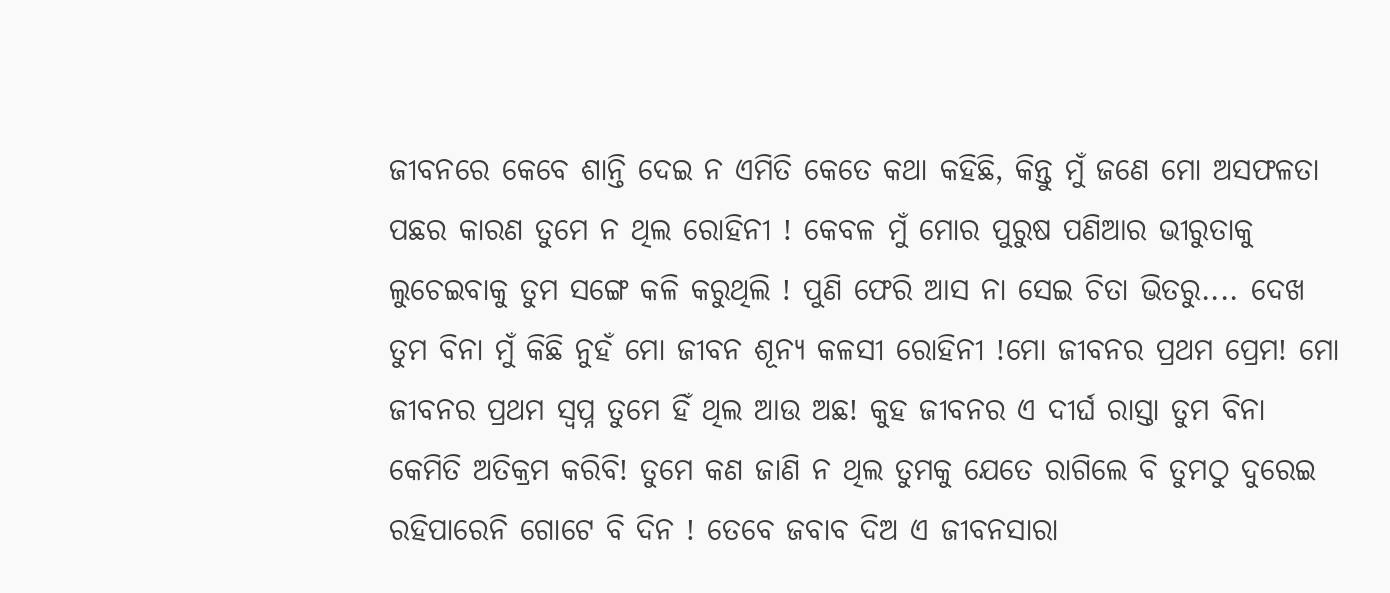ଜୀବନରେ କେବେ ଶାନ୍ତି ଦେଇ ନ ଏମିତି କେତେ କଥା କହିଛି, କିନ୍ତୁ ମୁଁ ଜଣେ ମୋ ଅସଫଳତା ପଛର କାରଣ ତୁମେ ନ ଥିଲ ରୋହିନୀ ! କେବଳ ମୁଁ ମୋର ପୁରୁଷ ପଣିଆର ଭୀରୁତାକୁ ଲୁଚେଇବାକୁ ତୁମ ସଙ୍ଗେ କଳି କରୁଥିଲି ! ପୁଣି ଫେରି ଆସ ନା ସେଇ ଚିତା ଭିତରୁ.... ଦେଖ ତୁମ ବିନା ମୁଁ କିଛି ନୁହଁ ମୋ ଜୀବନ ଶୂନ୍ୟ କଳସୀ ରୋହିନୀ !ମୋ ଜୀବନର ପ୍ରଥମ ପ୍ରେମ! ମୋ ଜୀବନର ପ୍ରଥମ ସ୍ବପ୍ନ ତୁମେ ହିଁ ଥିଲ ଆଉ ଅଛ! କୁହ ଜୀବନର ଏ ଦୀର୍ଘ ରାସ୍ତା ତୁମ ବିନା କେମିତି ଅତିକ୍ରମ କରିବି! ତୁମେ କଣ ଜାଣି ନ ଥିଲ ତୁମକୁ ଯେତେ ରାଗିଲେ ବି ତୁମଠୁ ଦୁରେଇ ରହିପାରେନି ଗୋଟେ ବି ଦିନ ! ତେବେ ଜବାବ ଦିଅ ଏ ଜୀବନସାରା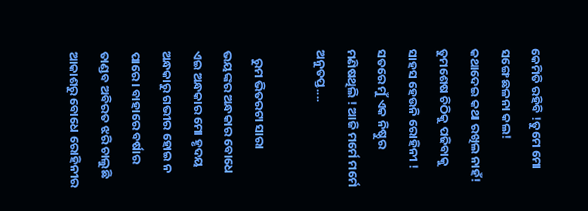କେମିତି ରହିବି !ତୁମେ ମୋ ସଙ୍ଗେ ଛଳନା କଲ! କଥାଦେଇ କଥା ରଖିଲ ନାହଁ! ତୁମଶେଷ ଚିଠିକୁ ପଢିବାକୁ ସାହସ ହେଉନି ରୋହିନୀ ! ସତରେ ମୁଁ ଏକ ନିଷ୍ଠୁର ମଣିଷଥିଲି ! ଆଜି ମର୍ମେ ମର୍ମେ ଅନୁତପ୍ତ....

   ରୁମ ଭିତରଟା ସାରା ଭୟଙ୍କର ଅନ୍ଧକାର ବୋଧେ ଏଇ ଅନ୍ଧକାର ମୋ ହୃଦୟ ଅନ୍ଧକାରୁ ଗଭୀର ହୋଇ ନ ପାରେ। ବାହାରେ ବର୍ଷାର ତାଣ୍ଡବ ଅବିରତ ଝରି ଚାଲୁଛି ଆକାଶରୁ ବୋଧେ ରୋହିନୀର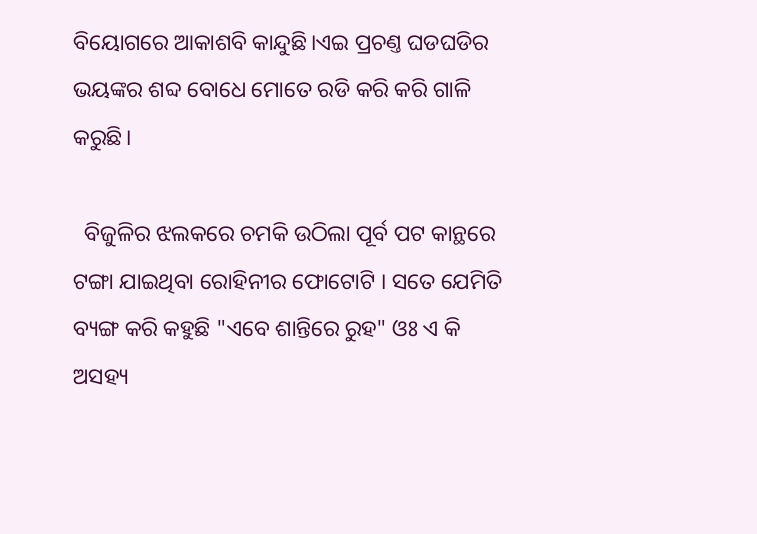ବିୟୋଗରେ ଆକାଶବି କାନ୍ଦୁଛି।ଏଇ ପ୍ରଚଣ୍ତ ଘଡଘଡିର ଭୟଙ୍କର ଶବ୍ଦ ବୋଧେ ମୋତେ ରଡି କରି କରି ଗାଳି କରୁଛି।

  ବିଜୁଳିର ଝଲକରେ ଚମକି ଉଠିଲା ପୂର୍ବ ପଟ କାନ୍ଥରେ ଟଙ୍ଗା ଯାଇଥିବା ରୋହିନୀର ଫୋଟୋଟି । ସତେ ଯେମିତି ବ୍ୟଙ୍ଗ କରି କହୁଛି "ଏବେ ଶାନ୍ତିରେ ରୁହ" ଓଃ ଏ କି ଅସହ୍ୟ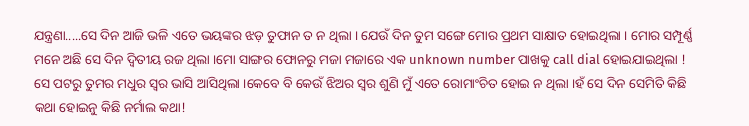ଯନ୍ତ୍ରଣା.....ସେ ଦିନ ଆଜି ଭଳି ଏତେ ଭୟଙ୍କର ଝଡ଼ ତୁଫାନ ତ ନ ଥିଲା । ଯେଉଁ ଦିନ ତୁମ ସଙ୍ଗେ ମୋର ପ୍ରଥମ ସାକ୍ଷାତ ହୋଇଥିଲା । ମୋର ସମ୍ପୂର୍ଣ୍ଣ ମନେ ଅଛି ସେ ଦିନ ଦ୍ୱିତୀୟ ରଜ ଥିଲା ।ମୋ ସାଙ୍ଗର ଫୋନରୁ ମଜା ମଜାରେ ଏକ unknown number ପାଖକୁ call dial ହୋଇଯାଇଥିଲା ! ସେ ପଟରୁ ତୁମର ମଧୁର ସ୍ୱର ଭାସି ଆସିଥିଲା ।କେବେ ବି କେଉଁ ଝିଅର ସ୍ୱର ଶୁଣି ମୁଁ ଏତେ ରୋମାଂଚିତ ହୋଇ ନ ଥିଲା ।ହଁ ସେ ଦିନ ସେମିତି କିଛି କଥା ହୋଇନୁ କିଛି ନର୍ମାଲ କଥା!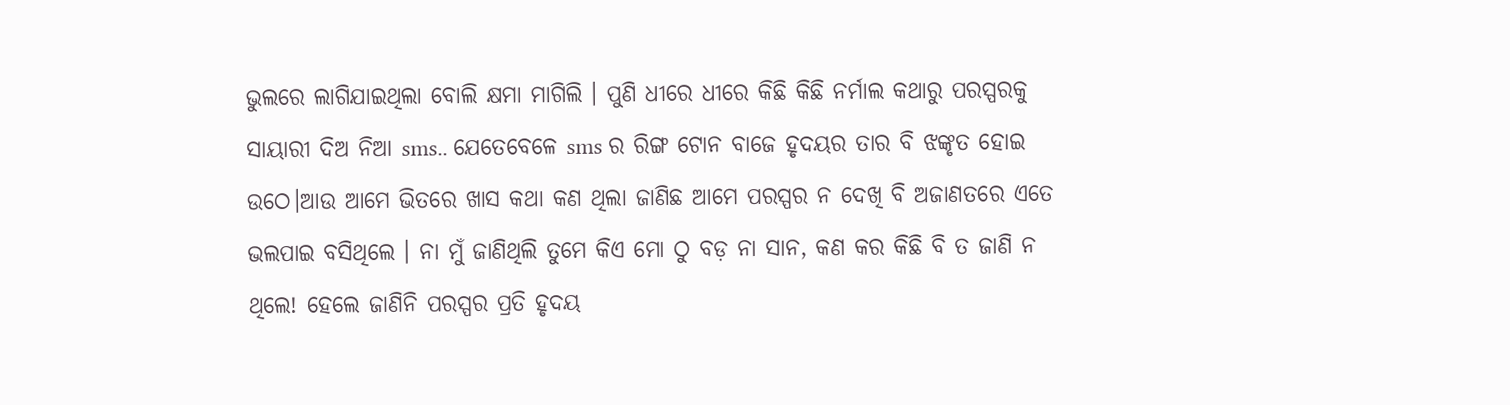ଭୁଲରେ ଲାଗିଯାଇଥିଲା ବୋଲି କ୍ଷମା ମାଗିଲି । ପୁଣି ଧୀରେ ଧୀରେ କିଛି କିଛି ନର୍ମାଲ କଥାରୁ ପରସ୍ପରକୁ ସାୟାରୀ ଦିଅ ନିଆ sms.. ଯେତେବେଳେ sms ର ରିଙ୍ଗ ଟୋନ ବାଜେ ହୃଦୟର ତାର ବି ଝଙ୍କୃତ ହୋଇ ଉଠେ।ଆଉ ଆମେ ଭିତରେ ଖାସ କଥା କଣ ଥିଲା ଜାଣିଛ ଆମେ ପରସ୍ପର ନ ଦେଖି ବି ଅଜାଣତରେ ଏତେ ଭଲପାଇ ବସିଥିଲେ । ନା ମୁଁ ଜାଣିଥିଲି ତୁମେ କିଏ ମୋ ଠୁ ବଡ଼ ନା ସାନ, କଣ କର କିଛି ବି ତ ଜାଣି ନ ଥିଲେ! ହେଲେ ଜାଣିନି ପରସ୍ପର ପ୍ରତି ହୃଦୟ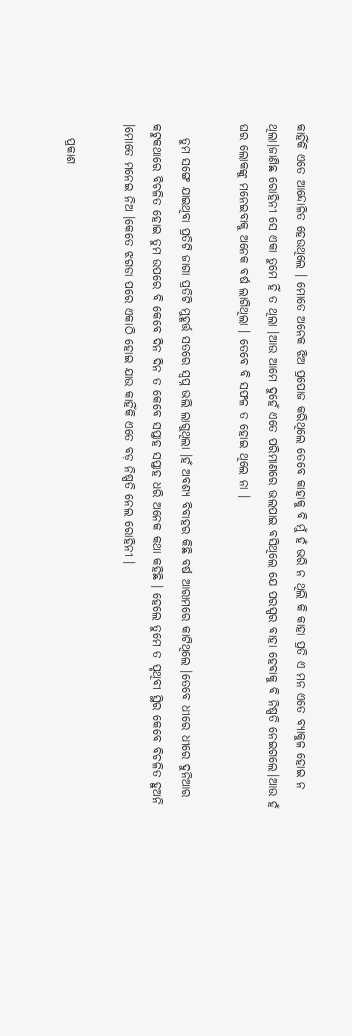କାହିଁକି ଏତେ ଆନ୍ଦୋଳିତ ହେଉଥିଲେ । ମୋତେ ଅନେକ ଝିଅ ପ୍ରପୋଜ କରିଥିଲେ ତେବେ କାହାକୁ ବି ମୁଁ ହଁ ଭରି ନ ଥିଲି କି କାହା ପ୍ରତି ଏ ମନ ଏତେ ବ୍ୟାକୁଳ ହୋଇ ନ ଥିଲା।ଜାଣିଛ ରୋହିନୀ ସେ ଏକା ତୁମେ ହିଁ ତ ଥିଲା ।ଆଉ ଆମେ ଦୁହେଁ ଏତେ ପରିମାଣରେ ଭଲପାଇ ବସିଥିଲେ ଯେ ପରସ୍ପର ବାହା ହେବାକୁ ବି ନିଷ୍ପତି ନେଇଗଲେ।ଆଉ ହଁ ଘର ଲୋକଙ୍କୁ ମନେଇବାକୁ ଅନେକ ବର୍ଷ ଲାଗିଥିଲା । ତେବେ ବି ସଫଳ ତ ହୋଇ ଥିଲେ ନା ।

   ତୁମ ସଙ୍ଗେ ଯାଇଥିବା ପ୍ରତିଟି ଜାଗା ପ୍ରତିଟି ମୁହୂର୍ତ୍ତ ସତରେ ସ୍ବପ୍ନ ଭଲି ଲାଗୁଥିଲା ।ହଁ ଅବଶ୍ୟ ବିବାହର କିଛି ବର୍ଷ ଆରାମରେ କାଟିଥିଲେ ।ତେବେ ଧୀରେ ଧୀରେ ଦୁନିଆର କଟୁକଥାରେ ବିଚଳିତ ହୋଇ ତୁମ ଉପରେ ବି କେବେ ଦିନ ଦିନ ତ କେବେ ସପ୍ତାହ ସପ୍ତାହ ଧରି ଅନେକ କଥା କହିଛି । ହେଲେ ତୁମେ ତ ପୃଥିବୀ ସ୍ଥିର କେବେ ବିଚଳିତ ହୁଅନି ।ମୋତେ ମନେଇ ନିଅ ।କେତେ ଝଗଡା ପରେ ଏକାଠି ହୋଇ ଯାଉ କାହିଁକି ଏତେ ବଡ଼ ନିଷ୍ପତି ନେଲ ରୋହିନୀ ।

   ପ୍ରକାଶ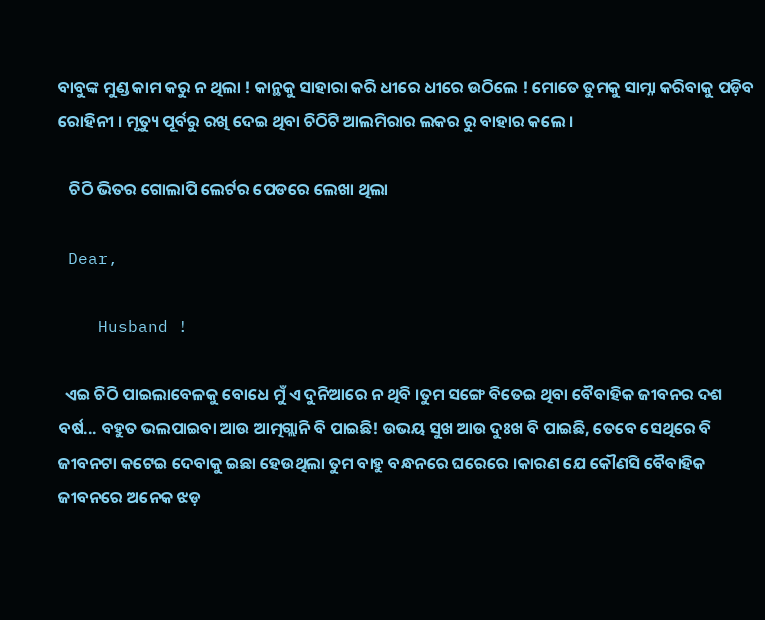ବାବୁଙ୍କ ମୁଣ୍ଡ କାମ କରୁ ନ ଥିଲା ! କାନ୍ଥକୁ ସାହାରା କରି ଧୀରେ ଧୀରେ ଉଠିଲେ ! ମୋତେ ତୁମକୁ ସାମ୍ନା କରିବାକୁ ପଡ଼ିବ ରୋହିନୀ । ମୃତ୍ୟୁ ପୂର୍ବରୁ ରଖି ଦେଇ ଥିବା ଚିଠିଟି ଆଲମିରାର ଲକର ରୁ ବାହାର କଲେ ।

   ଚିଠି ଭିତର ଗୋଲାପି ଲେର୍ଟର ପେଡରେ ଲେଖା ଥିଲା

 Dear,

    Husband !

  ଏଇ ଚିଠି ପାଇଲାବେଳକୁ ବୋଧେ ମୁଁ ଏ ଦୁନିଆରେ ନ ଥିବି ।ତୁମ ସଙ୍ଗେ ବିତେଇ ଥିବା ବୈବାହିକ ଜୀବନର ଦଶ ବର୍ଷ... ବହୁତ ଭଲପାଇବା ଆଉ ଆତ୍ମଗ୍ଲାନି ବି ପାଇଛି! ଉଭୟ ସୁଖ ଆଉ ଦୁଃଖ ବି ପାଇଛି, ତେବେ ସେଥିରେ ବି ଜୀବନଟା କଟେଇ ଦେବାକୁ ଇଛା ହେଉଥିଲା ତୁମ ବାହୁ ବନ୍ଧନରେ ଘରେରେ ।କାରଣ ଯେ କୌଣସି ବୈବାହିକ ଜୀବନରେ ଅନେକ ଝଡ଼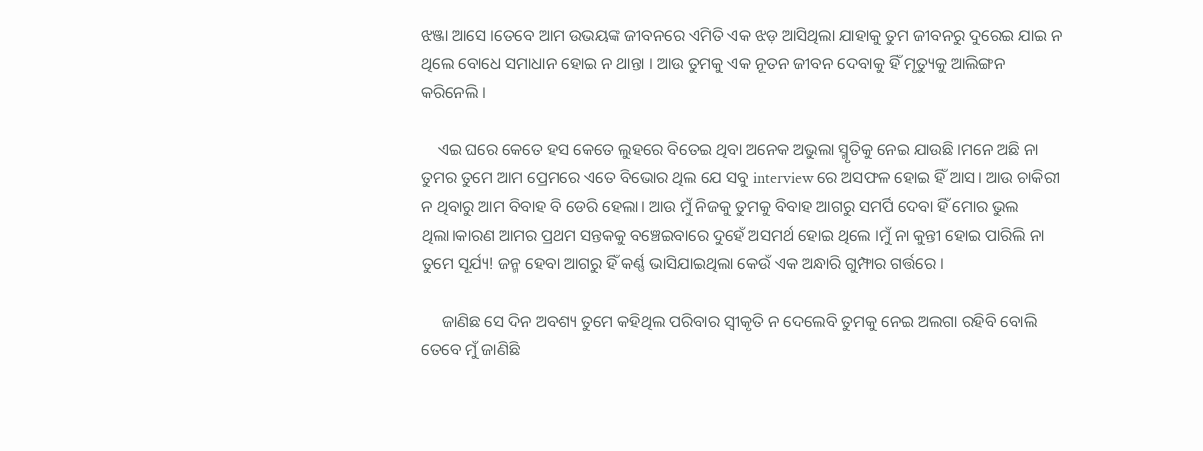ଝଞ୍ଜା ଆସେ ।ତେବେ ଆମ ଉଭୟଙ୍କ ଜୀବନରେ ଏମିତି ଏକ ଝଡ଼ ଆସିଥିଲା ଯାହାକୁ ତୁମ ଜୀବନରୁ ଦୁରେଇ ଯାଇ ନ ଥିଲେ ବୋଧେ ସମାଧାନ ହୋଇ ନ ଥାନ୍ତା । ଆଉ ତୁମକୁ ଏକ ନୂତନ ଜୀବନ ଦେବାକୁ ହିଁ ମୃତ୍ୟୁକୁ ଆଲିଙ୍ଗନ କରିନେଲି ।

    ଏଇ ଘରେ କେତେ ହସ କେତେ ଲୁହରେ ବିତେଇ ଥିବା ଅନେକ ଅଭୁଲା ସ୍ମୃତିକୁ ନେଇ ଯାଉଛି ।ମନେ ଅଛି ନା ତୁମର ତୁମେ ଆମ ପ୍ରେମରେ ଏତେ ବିଭୋର ଥିଲ ଯେ ସବୁ interview ରେ ଅସଫଳ ହୋଇ ହିଁ ଆସ। ଆଉ ଚାକିରୀ ନ ଥିବାରୁ ଆମ ବିବାହ ବି ଡେରି ହେଲା। ଆଉ ମୁଁ ନିଜକୁ ତୁମକୁ ବିବାହ ଆଗରୁ ସମର୍ପି ଦେବା ହିଁ ମୋର ଭୁଲ ଥିଲା।କାରଣ ଆମର ପ୍ରଥମ ସନ୍ତକକୁ ବଞ୍ଚେଇବାରେ ଦୁହେଁ ଅସମର୍ଥ ହୋଇ ଥିଲେ ।ମୁଁ ନା କୁନ୍ତୀ ହୋଇ ପାରିଲି ନା ତୁମେ ସୂର୍ଯ୍ୟ! ଜନ୍ମ ହେବା ଆଗରୁ ହିଁ କର୍ଣ୍ଣ ଭାସିଯାଇଥିଲା କେଉଁ ଏକ ଅନ୍ଧାରି ଗୁମ୍ଫାର ଗର୍ତ୍ତରେ ।

     ଜାଣିଛ ସେ ଦିନ ଅବଶ୍ୟ ତୁମେ କହିଥିଲ ପରିବାର ସ୍ୱୀକୃତି ନ ଦେଲେବି ତୁମକୁ ନେଇ ଅଲଗା ରହିବି ବୋଲି ତେବେ ମୁଁ ଜାଣିଛି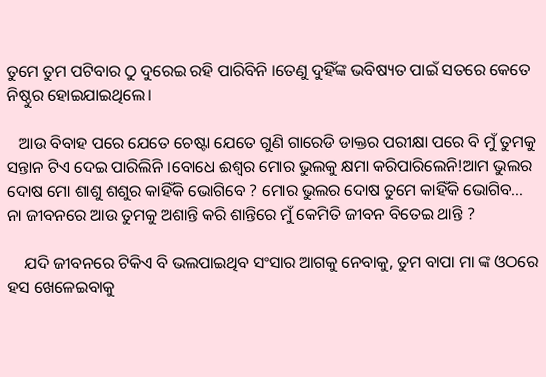ତୁମେ ତୁମ ପଟିବାର ଠୁ ଦୁରେଇ ରହି ପାରିବିନି ।ତେଣୁ ଦୁହିଁଙ୍କ ଭବିଷ୍ୟତ ପାଇଁ ସତରେ କେତେ ନିଷ୍ଠୁର ହୋଇଯାଇଥିଲେ।

   ଆଉ ବିବାହ ପରେ ଯେତେ ଚେଷ୍ଟା ଯେତେ ଗୁଣି ଗାରେଡି ଡାକ୍ତର ପରୀକ୍ଷା ପରେ ବି ମୁଁ ତୁମକୁ ସନ୍ତାନ ଟିଏ ଦେଇ ପାରିଲିନି ।ବୋଧେ ଈଶ୍ୱର ମୋର ଭୁଲକୁ କ୍ଷମା କରିପାରିଲେନି!ଆମ ଭୁଲର ଦୋଷ ମୋ ଶାଶୁ ଶଶୁର କାହିଁକି ଭୋଗିବେ ? ମୋର ଭୁଲର ଦୋଷ ତୁମେ କାହିଁକି ଭୋଗିବ... ନା ଜୀବନରେ ଆଉ ତୁମକୁ ଅଶାନ୍ତି କରି ଶାନ୍ତିରେ ମୁଁ କେମିତି ଜୀବନ ବିତେଇ ଥାନ୍ତି ?

    ଯଦି ଜୀବନରେ ଟିକିଏ ବି ଭଲପାଇଥିବ ସଂସାର ଆଗକୁ ନେବାକୁ, ତୁମ ବାପା ମା ଙ୍କ ଓଠରେ ହସ ଖେଳେଇବାକୁ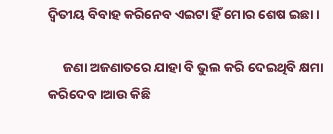ଦ୍ୱିତୀୟ ବିବାହ କରିନେବ ଏଇଟା ହିଁ ମୋର ଶେଷ ଇଛା ।

     ଜଣା ଅଜଣାତରେ ଯାହା ବି ଭୁଲ କରି ଦେଇଥିବି କ୍ଷମା କରିଦେବ ।ଆଉ କିଛି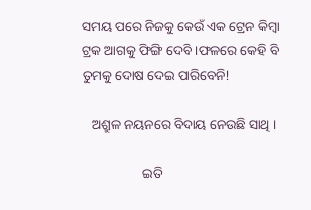ସମୟ ପରେ ନିଜକୁ କେଉଁ ଏକ ଟ୍ରେନ କିମ୍ବା ଟ୍ରକ ଆଗକୁ ଫିଙ୍ଗି ଦେବି ।ଫଳରେ କେହି ବି ତୁମକୁ ଦୋଷ ଦେଇ ପାରିବେନି!

   ଅଶ୍ରୁଳ ନୟନରେ ବିଦାୟ ନେଉଛି ସାଥି ।

                  ଇତି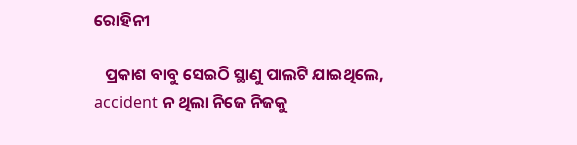ରୋହିନୀ

   ପ୍ରକାଶ ବାବୁ ସେଇଠି ସ୍ଥାଣୁ ପାଲଟି ଯାଇଥିଲେ, accident ନ ଥିଲା ନିଜେ ନିଜକୁ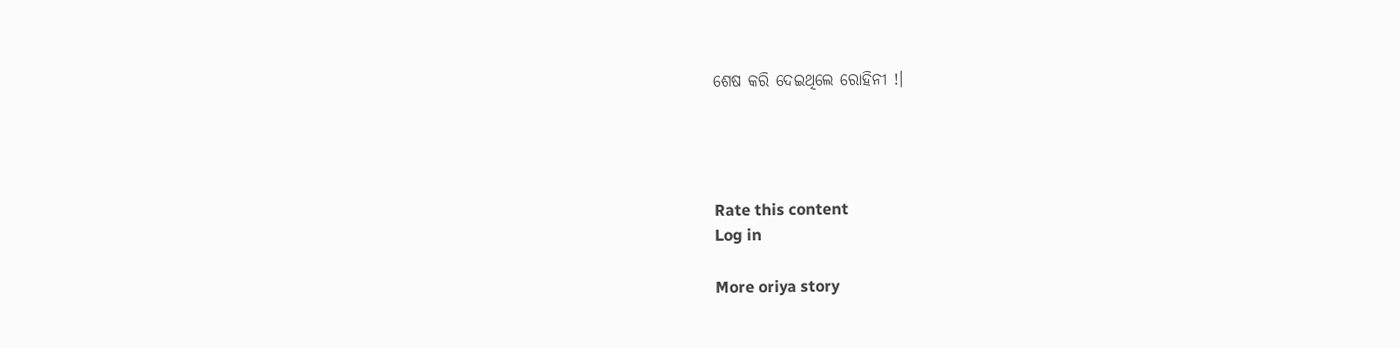ଶେଷ କରି ଦେଇଥିଲେ ରୋହିନୀ !।




Rate this content
Log in

More oriya story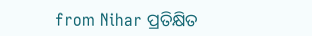from Nihar ପ୍ରତିକ୍ଷିତ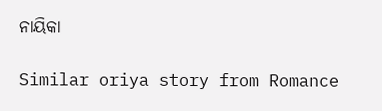ନାୟିକା

Similar oriya story from Romance